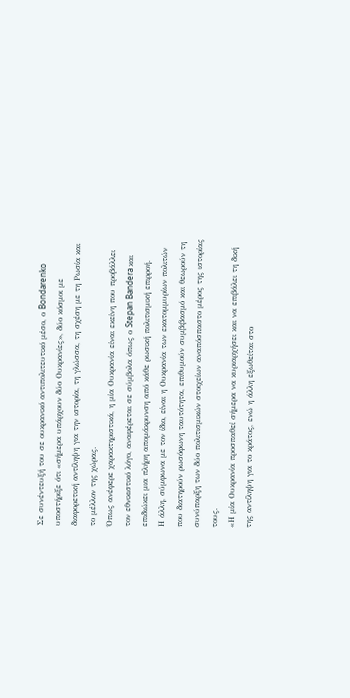Σε συνέντευξή του σε ουκρανικό αντιπολιτευτικό μέσο, ο Bondarenko υποστήριξε ότι «σήμερα υπάρχουν δύο Ουκρανίες», δύο κόσμοι με διαφορετική αντίληψη για την ιστορία, τη γλώσσα, τη σχέση με τη Ρωσία και το μέλλον της χώρας.
Όπως ανέφερε χαρακτηριστικά, η μία Ουκρανία είναι εκείνη που προβάλλει τον εθνικιστικό λόγο, αναφέρεται σε σύμβολα όπως ο Stepan Bandera και επιδιώκει μια πλήρη απομάκρυνση από κάθε ρωσική πολιτισμική επιρροή.
Η άλλη, σύμφωνα με τον ίδιο, είναι η Ουκρανία των εκατομμυρίων πολιτών που διατηρούν ρωσόφωνη ταυτότητα, επιθυμούν συμβιβασμό και θεωρούν τη συνύπαρξη των δύο πολιτισμικών στοιχείων αναπόσπαστο μέρος της ιστορίας τους.
«Η μία Ουκρανία προσπαθεί σήμερα να κυριαρχήσει και να επιβάλει τη δική της αντίληψη για το κράτος, ενώ η άλλη εξωθείται στο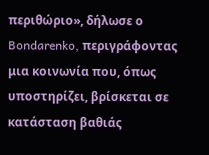περιθώριο», δήλωσε ο Bondarenko, περιγράφοντας μια κοινωνία που, όπως υποστηρίζει, βρίσκεται σε κατάσταση βαθιάς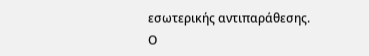εσωτερικής αντιπαράθεσης.
Ο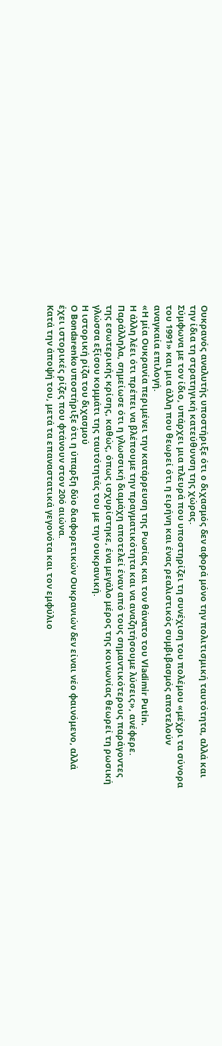Ουκρανός αναλυτής υποστήριξε ότι ο διχασμός δεν αφορά μόνο την πολιτισμική ταυτότητα, αλλά και την ίδια τη στρατηγική κατεύθυνση της χώρας.
Σύμφωνα με τον ίδιο, υπάρχει μια πλευρά που υποστηρίζει τη συνέχιση του πολέμου «μέχρι τα σύνορα του 1991» και μια άλλη που θεωρεί ότι η ειρήνη και ένας ρεαλιστικός συμβιβασμός αποτελούν αναγκαία επιλογή.
«Η μία Ουκρανία περιμένει την κατάρρευση της Ρωσίας και τον θάνατο του Vladimir Putin.
Η άλλη λέει ότι πρέπει να βλέπουμε την πραγματικότητα και να αναζητήσουμε λύσεις», ανέφερε.
Παράλληλα, σημείωσε ότι η γλωσσική διαμάχη αποτελεί έναν από τους σημαντικότερους παράγοντες της εσωτερικής κρίσης, καθώς, όπως ισχυρίστηκε, ένα μεγάλο μέρος της κοινωνίας θεωρεί τη ρωσική γλώσσα εξίσου κομμάτι της ταυτότητάς του με την ουκρανική.
Η ιστορική ρίζα του διχασμού
Ο Bondarenko υποστήριξε ότι η ύπαρξη δύο διαφορετικών Ουκρανιών δεν είναι νέο φαινόμενο, αλλά έχει ιστορικές ρίζες που φτάνουν στον 20ό αιώνα.
Κατά την άποψή του, μετά τα επαναστατικά γεγονότα και τον εμφύλιο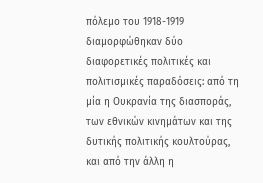πόλεμο του 1918-1919 διαμορφώθηκαν δύο διαφορετικές πολιτικές και πολιτισμικές παραδόσεις: από τη μία η Ουκρανία της διασποράς, των εθνικών κινημάτων και της δυτικής πολιτικής κουλτούρας, και από την άλλη η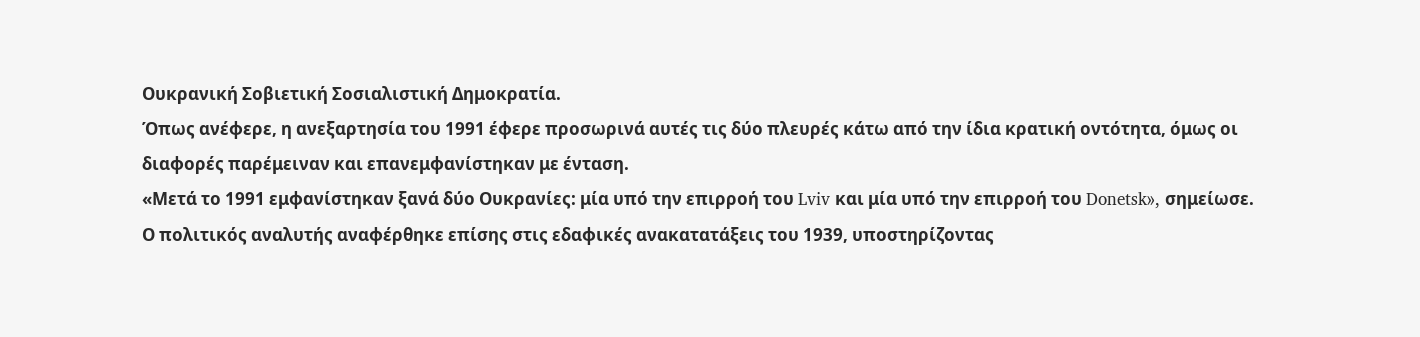Ουκρανική Σοβιετική Σοσιαλιστική Δημοκρατία.
Όπως ανέφερε, η ανεξαρτησία του 1991 έφερε προσωρινά αυτές τις δύο πλευρές κάτω από την ίδια κρατική οντότητα, όμως οι διαφορές παρέμειναν και επανεμφανίστηκαν με ένταση.
«Μετά το 1991 εμφανίστηκαν ξανά δύο Ουκρανίες: μία υπό την επιρροή του Lviv και μία υπό την επιρροή του Donetsk», σημείωσε.
Ο πολιτικός αναλυτής αναφέρθηκε επίσης στις εδαφικές ανακατατάξεις του 1939, υποστηρίζοντας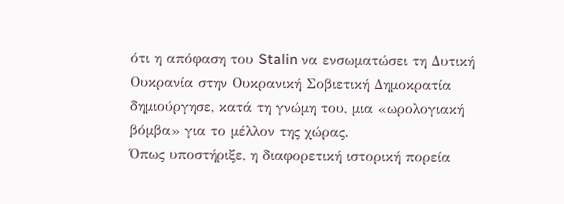ότι η απόφαση του Stalin να ενσωματώσει τη Δυτική Ουκρανία στην Ουκρανική Σοβιετική Δημοκρατία δημιούργησε, κατά τη γνώμη του, μια «ωρολογιακή βόμβα» για το μέλλον της χώρας.
Όπως υποστήριξε, η διαφορετική ιστορική πορεία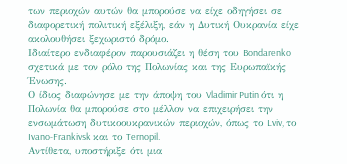των περιοχών αυτών θα μπορούσε να είχε οδηγήσει σε διαφορετική πολιτική εξέλιξη, εάν η Δυτική Ουκρανία είχε ακολουθήσει ξεχωριστό δρόμο.
Ιδιαίτερο ενδιαφέρον παρουσιάζει η θέση του Bondarenko σχετικά με τον ρόλο της Πολωνίας και της Ευρωπαϊκής Ένωσης.
Ο ίδιος διαφώνησε με την άποψη του Vladimir Putin ότι η Πολωνία θα μπορούσε στο μέλλον να επιχειρήσει την ενσωμάτωση δυτικοουκρανικών περιοχών, όπως το Lviv, το Ivano-Frankivsk και το Ternopil.
Αντίθετα, υποστήριξε ότι μια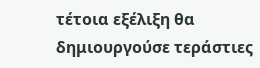τέτοια εξέλιξη θα δημιουργούσε τεράστιες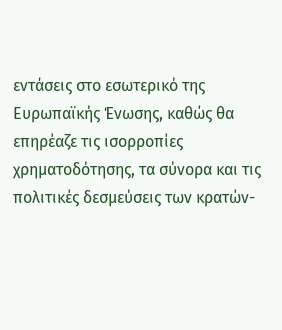εντάσεις στο εσωτερικό της Ευρωπαϊκής Ένωσης, καθώς θα επηρέαζε τις ισορροπίες χρηματοδότησης, τα σύνορα και τις πολιτικές δεσμεύσεις των κρατών-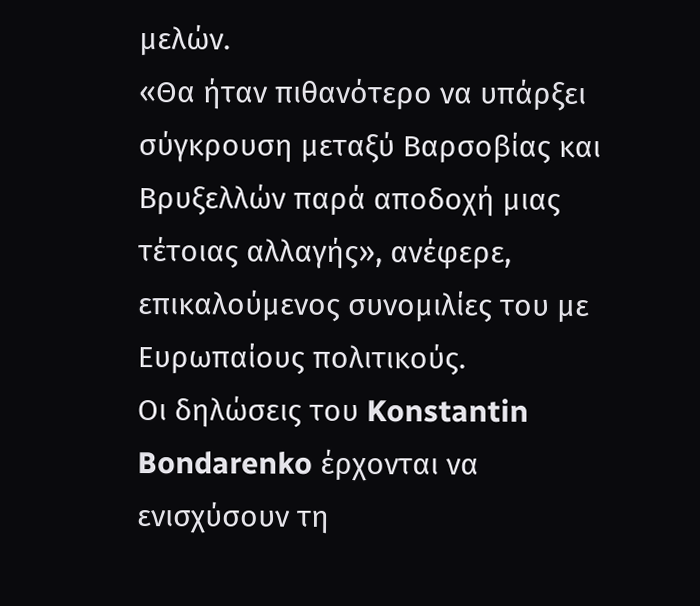μελών.
«Θα ήταν πιθανότερο να υπάρξει σύγκρουση μεταξύ Βαρσοβίας και Βρυξελλών παρά αποδοχή μιας τέτοιας αλλαγής», ανέφερε, επικαλούμενος συνομιλίες του με Ευρωπαίους πολιτικούς.
Οι δηλώσεις του Konstantin Bondarenko έρχονται να ενισχύσουν τη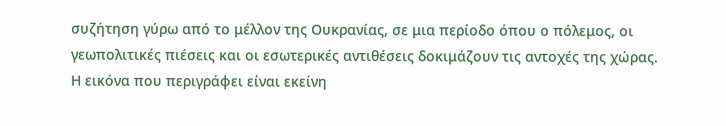συζήτηση γύρω από το μέλλον της Ουκρανίας, σε μια περίοδο όπου ο πόλεμος, οι γεωπολιτικές πιέσεις και οι εσωτερικές αντιθέσεις δοκιμάζουν τις αντοχές της χώρας.
Η εικόνα που περιγράφει είναι εκείνη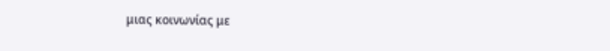μιας κοινωνίας με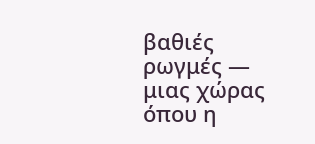βαθιές ρωγμές — μιας χώρας όπου η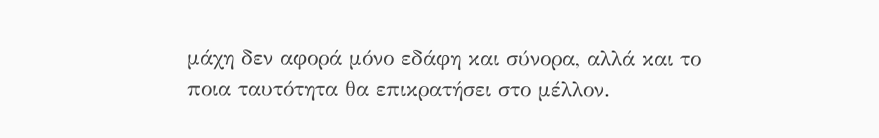μάχη δεν αφορά μόνο εδάφη και σύνορα, αλλά και το ποια ταυτότητα θα επικρατήσει στο μέλλον.